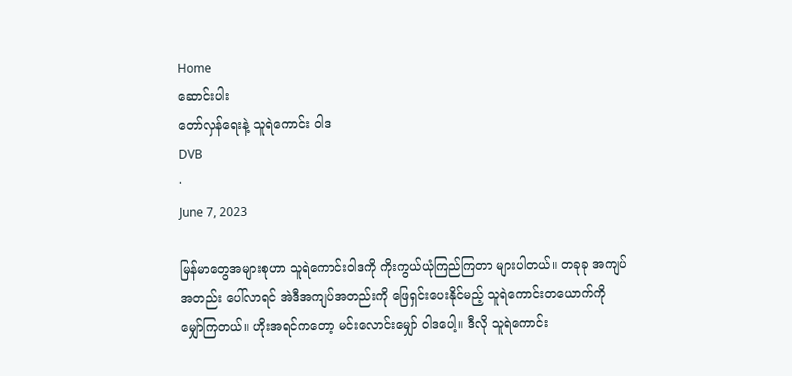Home
ဆောင်းပါး
တော်လှန်ရေးနဲ့ သူရဲကောင်း ဝါဒ
DVB
·
June 7, 2023

မြန်မာတွေအများစုဟာ သူရဲကောင်းဝါဒကို ကိုးကွယ်ယုံကြည်ကြတာ များပါတယ်။ တခုခု အကျပ်အတည်း ပေါ်လာရင် အဲဒီအကျပ်အတည်းကို ဖြေရှင်းပေးနိုင်မည့် သူရဲကောင်းတယောက်ကို မျှော်ကြတယ်။ ဟိုးအရင်ကတော့ မင်းလောင်းမျှော် ဝါဒပေါ့။ ဒီလို သူရဲကောင်း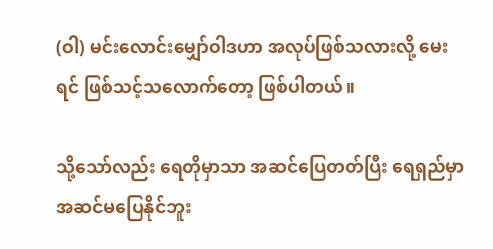(ဝါ) မင်းလောင်းမျှော်ဝါဒဟာ အလုပ်ဖြစ်သလားလို့ မေးရင် ဖြစ်သင့်သလောက်တော့ ဖြစ်ပါတယ်။

သို့သော်လည်း ရေတိုမှာသာ အဆင်ပြေတတ်ပြီး ရေရှည်မှာ အဆင်မပြေနိုင်ဘူး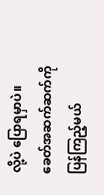လို့ပဲ ပြောရမှာပဲ။ ခေတ်အဆက်ဆက်ကို ပြန်ကြည့်မယ်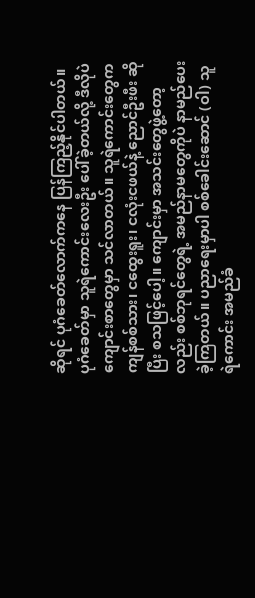ဆိုရင် ပုဂံခေတ်လောက်ကနေ ပြန်ကြည့်နိုင်ပါတယ်။ ပုဂံခေတ်မှာ သူရဲကောင်းလေးဦး ပေါ်ခဲ့တယ်လို့ ဒီလိုပဲ ကျောင်းစာတွေမှာ သင်လာတယ်။ သူရဲကောင်းတွေက ကျန်စစ်သား၊ ငထွေးရူး၊ ငလုံးငဖယ်နဲ့ ညောင်ဦးဖီး ဆိုပြီး စသဖြင့်ပေါ့။ ကျောင်းမှာ အသင်းတွေဖွဲ့တော့လည်း စစ်ဘုရင်တွေရဲ့ အမည်နာမတွေကိုပဲ နာမည်ပေးခဲ့ကြတယ်။ ပညာရေးမှာပါ စစ်ခေါင်းဆောင် (ဝါ) သူရဲကောင်း အမည်ခံ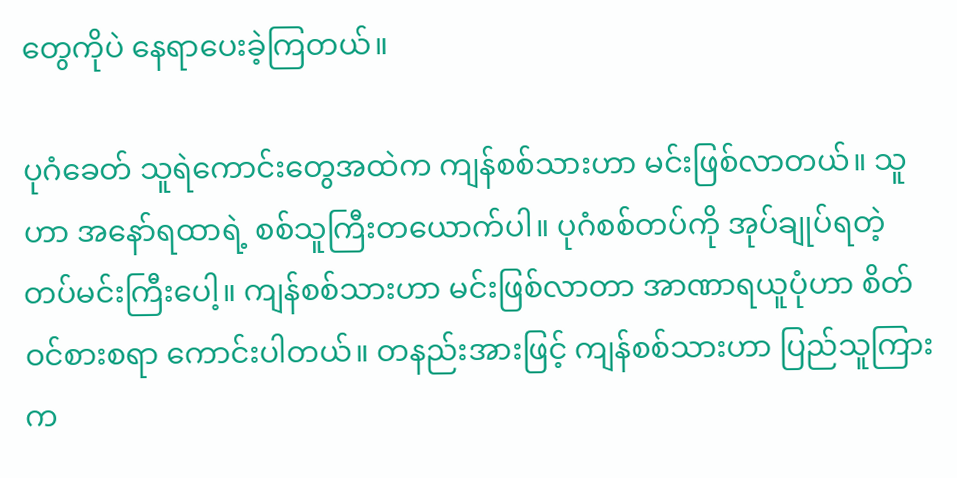တွေကိုပဲ နေရာ‌ပေးခဲ့ကြတယ်။

ပုဂံခေတ် သူရဲကောင်းတွေအထဲက ကျန်စစ်သားဟာ မင်းဖြစ်လာတယ်။ သူဟာ အနော်ရထာရဲ့ စစ်သူကြီးတယောက်ပါ။ ပုဂံစစ်တပ်ကို အုပ်ချုပ်ရတဲ့ တပ်မင်းကြီးပေါ့။ ကျန်စစ်သားဟာ မင်းဖြစ်လာတာ အာဏာရယူပုံဟာ စိတ်ဝင်စားစရာ ကောင်းပါတယ်။ တနည်းအားဖြင့် ကျန်စစ်သားဟာ ပြည်သူကြားက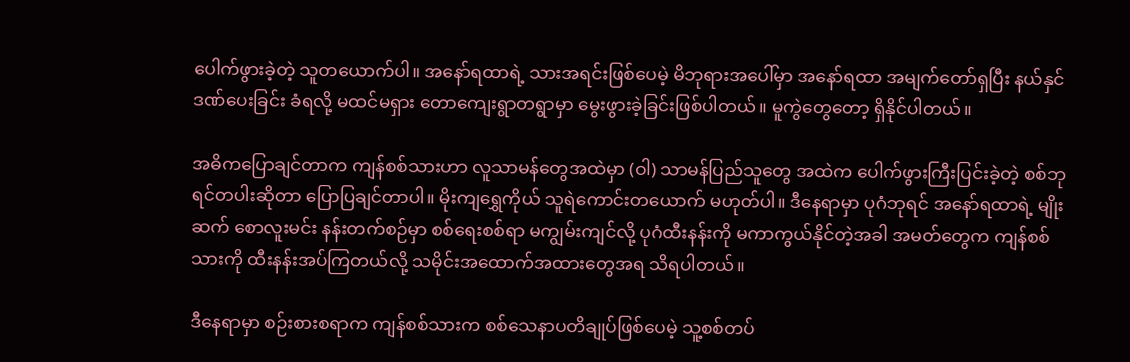ပေါက်ဖွားခဲ့တဲ့ သူတယောက်ပါ။ အနော်ရထာရဲ့ သားအရင်းဖြစ်ပေမဲ့ မိဘုရားအပေါ်မှာ အနော်ရထာ အမျက်တော်ရှပြီး နယ်နှင်ဒဏ်ပေးခြင်း ခံရလို့ မထင်မရှား တောကျေးရွာတရွာမှာ မွေးဖွားခဲ့ခြင်းဖြစ်ပါတယ်။ မူကွဲတွေတော့ ရှိနိုင်ပါတယ်။

အဓိကပြောချင်တာက ကျန်စစ်သားဟာ လူသာမန်တွေအထဲမှာ (ဝါ) သာမန်ပြည်သူတွေ အထဲက ပေါက်ဖွားကြီးပြင်းခဲ့တဲ့ စစ်ဘုရင်တပါးဆိုတာ ပြောပြချင်တာပါ။ မိုးကျရွှေကိုယ် သူရဲကောင်းတယောက် မဟုတ်ပါ။ ဒီနေရာမှာ ပုဂံဘုရင် အနော်ရထာရဲ့ မျိုးဆက် စောလူးမင်း နန်းတက်စဉ်မှာ စစ်ရေးစစ်ရာ မကျွမ်းကျင်လို့ ပုဂံထီးနန်းကို မကာကွယ်နိုင်တဲ့အခါ အမတ်တွေက ကျန်စစ်သားကို ထီးနန်းအပ်ကြတယ်လို့ သမိုင်းအထောက်အထားတွေအရ သိရပါတယ်။

ဒီနေရာမှာ စဉ်းစားစရာက ကျန်စစ်သားက စစ်သေနာပတိချုပ်ဖြစ်ပေမဲ့ သူ့စစ်တပ်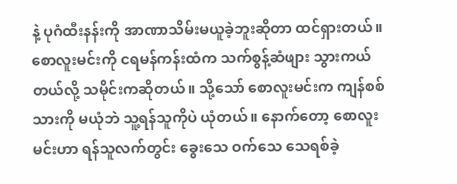နဲ့ ပုဂံထီးနန်းကို အာဏာသိမ်းမယူခဲ့ဘူးဆိုတာ ထင်ရှားတယ်။ စောလူးမင်းကို ငရမန်ကန်းထံက သက်စွန့်ဆံဖျား သွားကယ်တယ်လို့ သမိုင်းကဆိုတယ်။ သို့သော် စောလူးမင်းက ကျန်စစ်သားကို မယုံဘဲ သူ့ရန်သူကိုပဲ ယုံတယ်။ နောက်တော့ စောလူးမင်းဟာ ရန်သူလက်တွင်း ခွေးသေ ဝက်သေ သေရစ်ခဲ့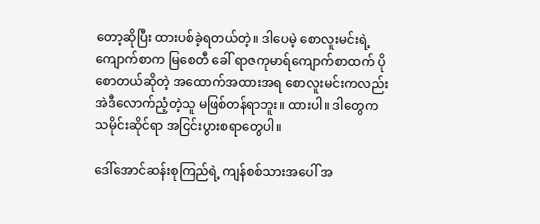တော့ဆိုပြီး ထားပစ်ခဲ့ရတယ်တဲ့။ ဒါပေမဲ့ စောလူးမင်းရဲ့ ကျောက်စာက မြစေတီ ခေါ် ရာဇကုမာရ်ကျောက်စာထက် ပိုစောတယ်ဆိုတဲ့ အထောက်အထားအရ စောလူးမင်းကလည်း အဲဒီလောက်ညံ့တဲ့သူ မဖြစ်တန်ရာဘူး။ ထားပါ။ ဒါတွေက သမိုင်းဆိုင်ရာ အငြင်းပွားစရာတွေပါ။

ဒေါ်အောင်ဆန်းစုကြည်ရဲ့ ကျန်စစ်သားအပေါ် အ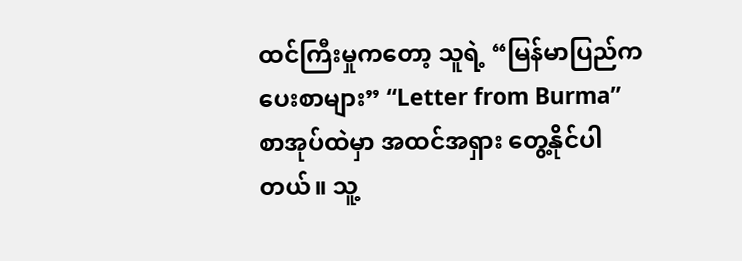ထင်ကြီးမှုကတော့ သူရဲ့ “မြန်မာပြည်က ပေးစာများ” “Letter from Burma” စာအုပ်ထဲမှာ အထင်အရှား တွေ့နိုင်ပါတယ်။ သူ့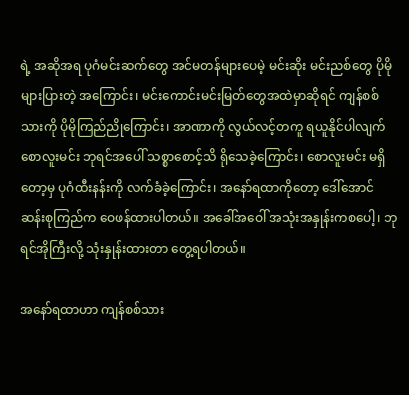ရဲ့ အဆိုအရ ပုဂံမင်းဆက်တွေ အင်မတန်များပေမဲ့ မင်းဆိုး မင်းညစ်တွေ ပိုမိုများပြားတဲ့ အကြောင်း၊ မင်းကောင်းမင်းမြတ်တွေအထဲမှာဆိုရင် ကျန်စစ်သားကို ပိုမိုကြည်ညိုကြောင်း၊ အာဏာကို လွယ်လင့်တကူ ရယူနိုင်ပါလျက် စောလူးမင်း ဘုရင်အပေါ် သစ္စာစောင့်သိ ရိုသေခဲ့ကြောင်း၊ စောလူးမင်း မရှိတော့မှ ပုဂံထီးနန်းကို လက်ခံခဲ့ကြောင်း၊ အနော်ရထာကိုတော့ ဒေါ်အောင်ဆန်းစုကြည်က ဝေဖန်ထားပါတယ်။ အခေါ်အဝေါ် အသုံးအနှုန်းကစပေါ့၊ ဘုရင်အိုကြီးလို့ သုံးနှုန်းထားတာ တွေ့ရပါတယ်။

အနော်ရထာဟာ ကျန်စစ်သား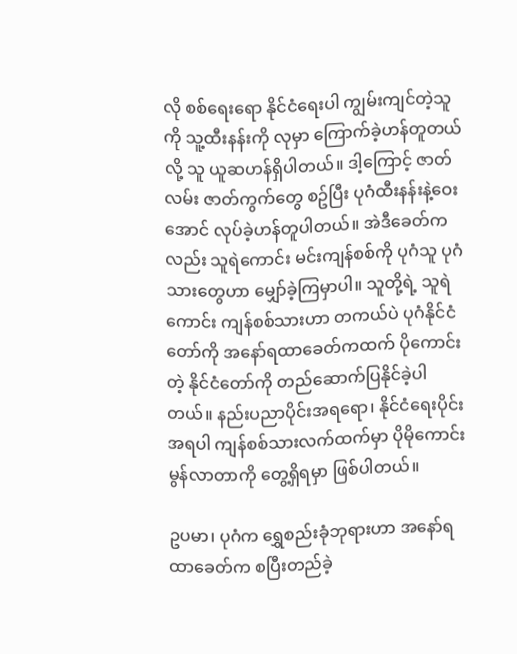လို စစ်ရေးရော နိုင်ငံရေးပါ ကျွမ်းကျင်တဲ့သူကို သူ့ထီးနန်းကို လုမှာ ကြောက်ခဲ့ဟန်တူတယ်လို့ သူ ယူဆဟန်ရှိပါတယ်။ ဒါ့ကြောင့် ဇာတ်လမ်း ဇာတ်ကွက်တွေ စဥ်ပြီး ပုဂံထီးနန်းနဲ့ဝေးအောင် လုပ်ခဲ့ဟန်တူပါတယ်။ အဲဒီခေတ်ကလည်း သူရဲကောင်း မင်းကျန်စစ်ကို ပုဂံသူ ပုဂံသားတွေဟာ မျှော်ခဲ့ကြမှာပါ။ သူတို့ရဲ့ သူရဲကောင်း ကျန်စစ်သားဟာ တကယ်ပဲ ပုဂံနိုင်ငံတော်ကို အနော်ရထာခေတ်ကထက် ပိုကောင်းတဲ့ နိုင်ငံတော်ကို တည်ဆောက်ပြနိုင်ခဲ့ပါတယ်။ နည်းပညာပိုင်းအရ‌ရော၊ နိုင်ငံရေးပိုင်းအရပါ ကျန်စစ်သားလက်ထက်မှာ ပိုမိုကောင်းမွန်လာတာကို တွေ့ရှိရမှာ ဖြစ်ပါတယ်။

ဥပမာ၊ ပုဂံက ရွှေစည်းခုံဘုရားဟာ အနော်ရထာခေတ်က စပြီးတည်ခဲ့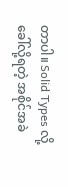တာပါ။ Solid Types လို့ ခေါ်လို့ရတဲ့ အစိုင်အခဲ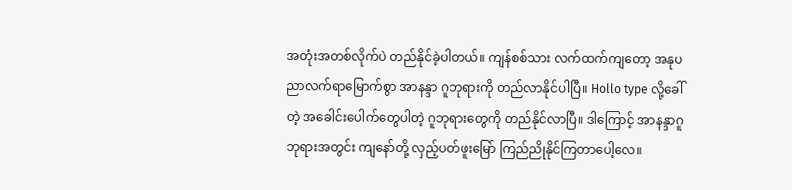အတုံးအတစ်လိုက်ပဲ တည်နိုင်ခဲ့ပါတယ်။ ကျန်စစ်သား လက်ထက်ကျတော့ အနုပညာလက်ရာမြောက်စွာ အာနန္ဒာ ဂူဘုရားကို တည်လာနိုင်ပါပြီ။ Hollo type လို့ခေါ်တဲ့ အခေါင်းပေါက်တွေပါတဲ့ ဂူဘုရားတွေကို တည်နိုင်လာပြီ။ ဒါကြောင့် အာနန္ဒာဂူဘုရားအတွင်း ကျနော်တို့ လှည့်ပတ်ဖူးမြော် ကြည်ညိုနိုင်ကြတာပေါ့လေ။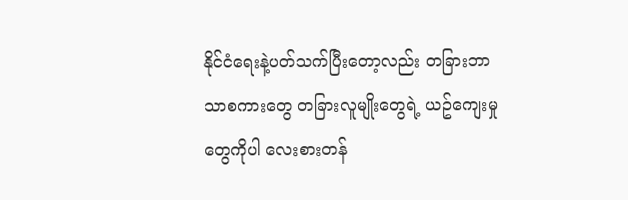နိုင်ငံရေးနဲ့ပတ်သက်ပြီးတော့လည်း တခြားဘာသာစကားတွေ တခြားလူမျိုးတွေရဲ့ ယဥ်ကျေးမှုတွေကိုပါ လေးစားတန်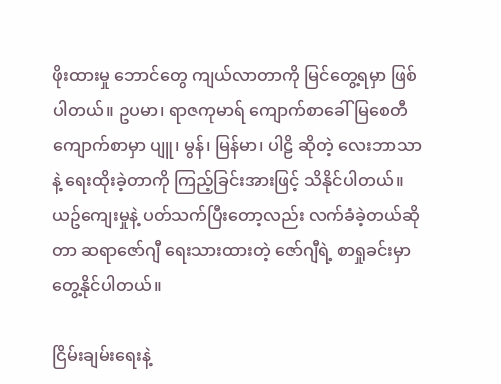ဖိုးထားမှု ဘောင်တွေ ကျယ်လာတာကို မြင်တွေ့ရမှာ ဖြစ်ပါတယ်။ ဥပမာ၊ ရာဇကုမာရ် ကျောက်စာခေါ် မြစေတီကျောက်စာမှာ ပျူ၊ မွန်၊ မြန်မာ၊ ပါဠိ ဆိုတဲ့ လေးဘာသာနဲ့ ရေးထိုးခဲ့တာကို ကြည့်ခြင်းအားဖြင့် သိနိုင်ပါတယ်။ ယဥ်ကျေးမှုနဲ့ ပတ်သက်ပြီးတော့လည်း လက်ခံခဲ့တယ်ဆိုတာ ဆရာဇော်ဂျီ ရေးသားထားတဲ့ ဇော်ဂျီရဲ့ စာရှုခင်းမှာ တွေ့နိုင်ပါတယ်။

ငြိမ်းချမ်းရေးနဲ့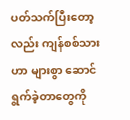ပတ်သက်ပြီးတော့လည်း ကျန်စစ်သားဟာ များစွာ ဆောင်ရွက်ခဲ့တာတွေကို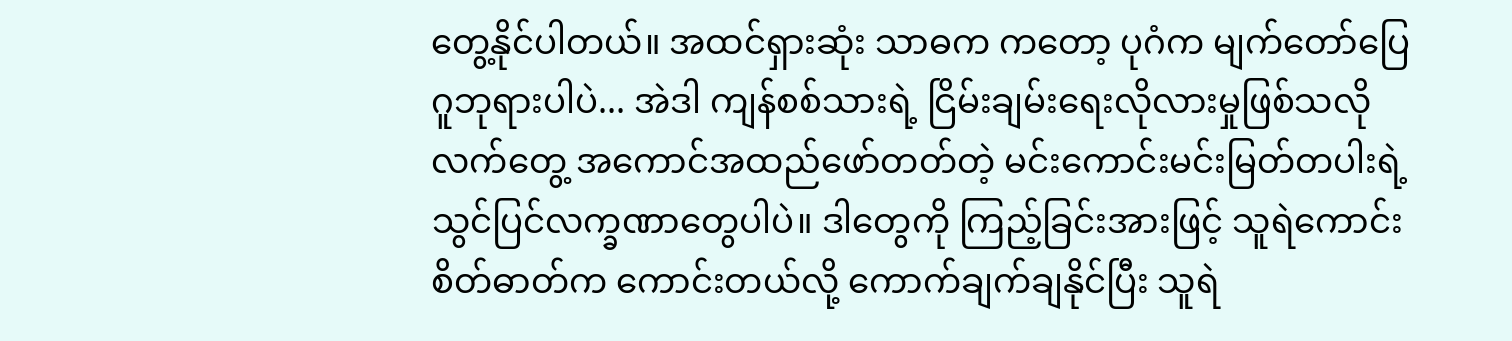တွေ့နိုင်ပါတယ်။ အထင်ရှားဆုံး သာဓက ကတော့ ပုဂံက မျက်တော်ပြေ ဂူဘုရားပါပဲ... အဲဒါ ကျန်စစ်သားရဲ့ ငြိမ်းချမ်းရေးလိုလားမှုဖြစ်သလို လက်တွေ့ အကောင်အထည်ဖော်တတ်တဲ့ မင်းကောင်းမင်းမြတ်တပါးရဲ့ သွင်ပြင်လက္ခဏာတွေပါပဲ။ ဒါတွေကို ကြည့်ခြင်းအားဖြင့် သူရဲကောင်းစိတ်ဓာတ်က ကောင်းတယ်လို့ ကောက်ချက်ချနိုင်ပြီး သူရဲ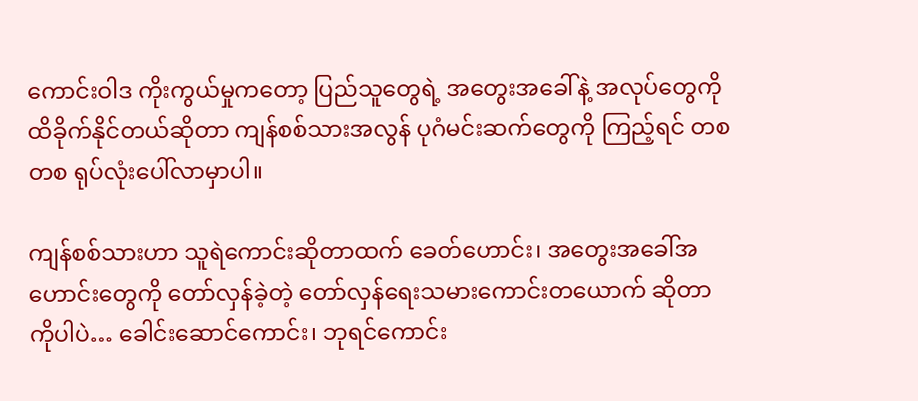ကောင်းဝါဒ ကိုးကွယ်မှုကတော့ ပြည်သူတွေရဲ့ အတွေးအခေါ်နဲ့ အလုပ်တွေကို ထိခိုက်နိုင်တယ်ဆိုတာ ကျန်စစ်သားအလွန် ပုဂံမင်းဆက်တွေကို ကြည့်ရင် တစတစ ရုပ်လုံးပေါ်လာမှာပါ။

ကျန်စစ်သားဟာ သူရဲကောင်းဆိုတာထက် ခေတ်ဟောင်း၊ အတွေးအခေါ်အဟောင်းတွေကို တော်လှန်ခဲ့တဲ့ တော်လှန်ရေးသမားကောင်းတယောက် ဆိုတာကိုပါပဲ… ခေါင်းဆောင်ကောင်း၊ ဘုရင်ကောင်း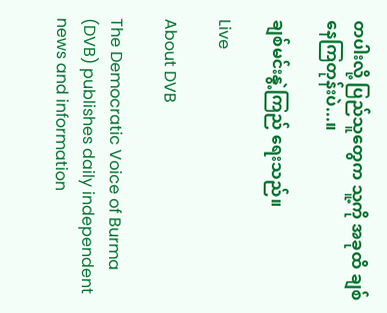တပါးလို့ ပြည်သူတွေက သူ့ကို အခုထိ ချစ်နေကြတုန်းပဲ...။

ချစ်မင်းနွဲ့ကြည် ရေးသည်။

Live

About DVB

The Democratic Voice of Burma (DVB) publishes daily independent news and information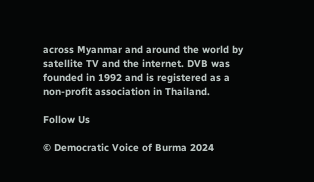across Myanmar and around the world by satellite TV and the internet. DVB was founded in 1992 and is registered as a non-profit association in Thailand.

Follow Us

© Democratic Voice of Burma 2024